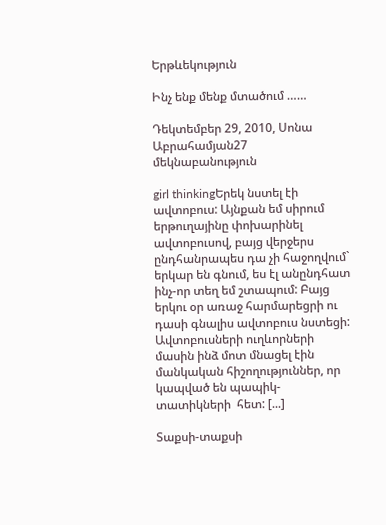Երթևեկություն

Ինչ ենք մենք մտածում ……

Դեկտեմբեր 29, 2010, Սոնա Աբրահամյան27 մեկնաբանություն

girl thinkingԵրեկ նստել էի ավտոբուս: Այնքան եմ սիրում երթուղայինը փոխարինել ավտոբուսով, բայց վերջերս ընդհանրապես դա չի հաջողվում` երկար են գնում, ես էլ անընդհատ ինչ-որ տեղ եմ շտապում: Բայց երկու օր առաջ հարմարեցրի ու դասի գնալիս ավտոբուս նստեցի: Ավտոբուսների ուղևորների մասին ինձ մոտ մնացել էին մանկական հիշողություններ, որ կապված են պապիկ-տատիկների  հետ: [...]

Տաքսի-տաքսի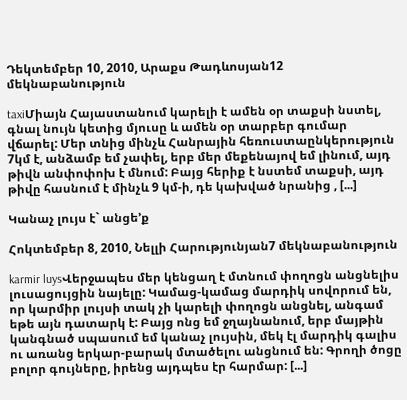Դեկտեմբեր 10, 2010, Արաքս Թադևոսյան12 մեկնաբանություն

taxiՄիայն Հայաստանում կարելի է ամեն օր տաքսի նստել, գնալ նույն կետից մյուսը և ամեն օր տարբեր գումար վճարել: Մեր տնից մինչև Հանրային հեռուստաընկերություն 7կմ է, անձամբ եմ չափել, երբ մեր մեքենայով եմ լինում, այդ թիվն անփոփոխ է մնում: Բայց հերիք է նստեմ տաքսի, այդ թիվը հասնում է մինչև 9 կմ-ի, դե կախված նրանից , [...]

Կանաչ լույս է` անցե’ք

Հոկտեմբեր 8, 2010, Նելլի Հարությունյան7 մեկնաբանություն

karmir luysՎերջապես մեր կենցաղ է մտնում փողոցն անցնելիս լուսացույցին նայելը: Կամաց-կամաց մարդիկ սովորում են, որ կարմիր լույսի տակ չի կարելի փողոցն անցնել, անգամ եթե այն դատարկ է: Բայց ոնց եմ ջղայնանում, երբ մայթին կանգնած սպասում եմ կանաչ լույսին, մեկ էլ մարդիկ գալիս ու առանց երկար-բարակ մտածելու անցնում են: Գրողի ծոցը բոլոր գույները, իրենց այդպես էր հարմար: [...]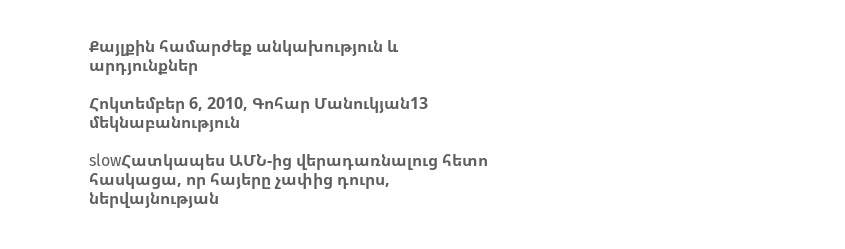Քայլքին համարժեք անկախություն և արդյունքներ

Հոկտեմբեր 6, 2010, Գոհար Մանուկյան13 մեկնաբանություն

slowՀատկապես ԱՄՆ-ից վերադառնալուց հետո հասկացա, որ հայերը չափից դուրս, ներվայնության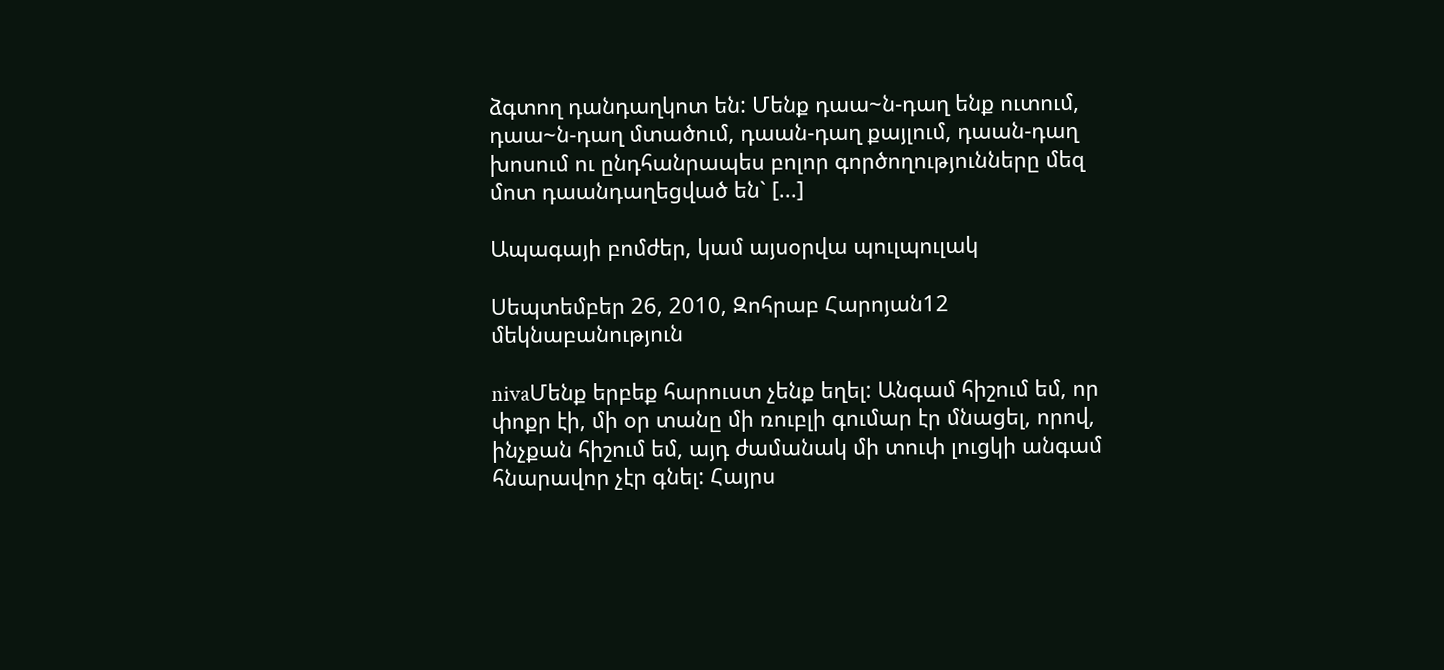ձգտող դանդաղկոտ են: Մենք դաա~ն-դաղ ենք ուտում, դաա~ն-դաղ մտածում, դաան-դաղ քայլում, դաան-դաղ խոսում ու ընդհանրապես բոլոր գործողությունները մեզ մոտ դաանդաղեցված են` [...]

Ապագայի բոմժեր, կամ այսօրվա պուլպուլակ

Սեպտեմբեր 26, 2010, Զոհրաբ Հարոյան12 մեկնաբանություն

nivaՄենք երբեք հարուստ չենք եղել: Անգամ հիշում եմ, որ փոքր էի, մի օր տանը մի ռուբլի գումար էր մնացել, որով, ինչքան հիշում եմ, այդ ժամանակ մի տուփ լուցկի անգամ հնարավոր չէր գնել: Հայրս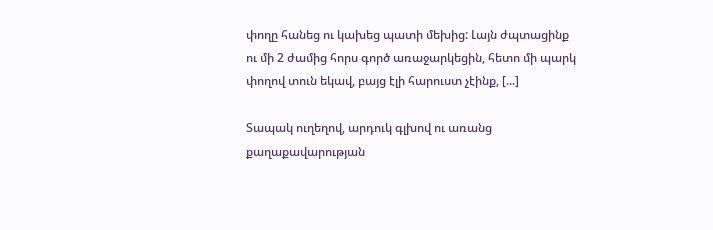փողը հանեց ու կախեց պատի մեխից: Լայն ժպտացինք ու մի 2 ժամից հորս գործ առաջարկեցին, հետո մի պարկ փողով տուն եկավ, բայց էլի հարուստ չէինք, [...]

Տապակ ուղեղով, արդուկ գլխով ու առանց քաղաքավարության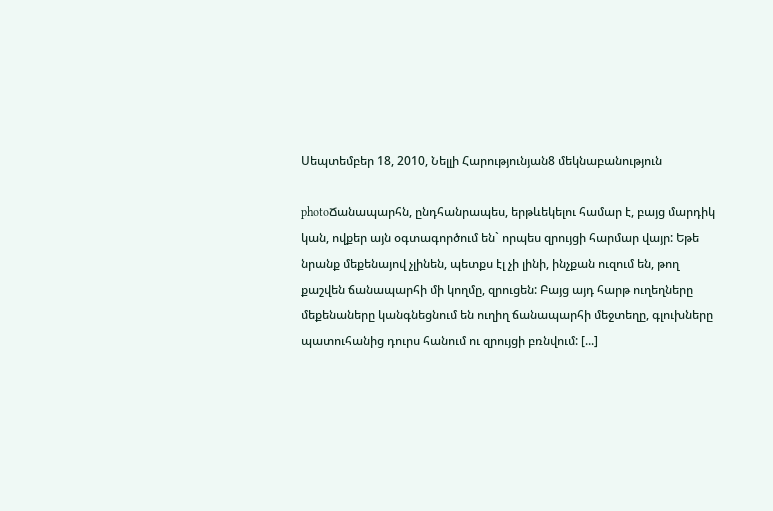Սեպտեմբեր 18, 2010, Նելլի Հարությունյան8 մեկնաբանություն

photoՃանապարհն, ընդհանրապես, երթևեկելու համար է, բայց մարդիկ կան, ովքեր այն օգտագործում են` որպես զրույցի հարմար վայր: Եթե նրանք մեքենայով չլինեն, պետքս էլ չի լինի, ինչքան ուզում են, թող քաշվեն ճանապարհի մի կողմը, զրուցեն: Բայց այդ հարթ ուղեղները մեքենաները կանգնեցնում են ուղիղ ճանապարհի մեջտեղը, գլուխները պատուհանից դուրս հանում ու զրույցի բռնվում: [...]